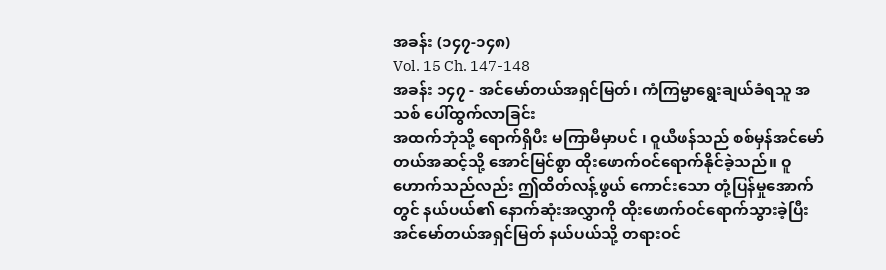အခန်း (၁၄၇-၁၄၈)
Vol. 15 Ch. 147-148
အခန်း ၁၄၇ - အင်မော်တယ်အရှင်မြတ်၊ ကံကြမ္မာရွေးချယ်ခံရသူ အသစ် ပေါ်ထွက်လာခြင်း
အထက်ဘုံသို့ ရောက်ရှိပီး မကြာမီမှာပင် ၊ ဝူယီဖန်သည် စစ်မှန်အင်မော်တယ်အဆင့်သို့ အောင်မြင်စွာ ထိုးဖောက်ဝင်ရောက်နိုင်ခဲ့သည်။ ဝူဟောက်သည်လည်း ဤထိတ်လန့်ဖွယ် ကောင်းသော တုံ့ပြန်မှုအောက်တွင် နယ်ပယ်၏ နောက်ဆုံးအလွှာကို ထိုးဖောက်ဝင်ရောက်သွားခဲ့ပြီး အင်မော်တယ်အရှင်မြတ် နယ်ပယ်သို့ တရားဝင်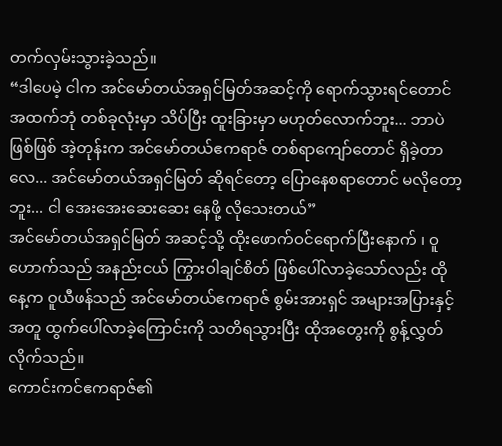တက်လှမ်းသွားခဲ့သည်။
“ဒါပေမဲ့ ငါက အင်မော်တယ်အရှင်မြတ်အဆင့်ကို ရောက်သွားရင်တောင် အထက်ဘုံ တစ်ခုလုံးမှာ သိပ်ပြီး ထူးခြားမှာ မဟုတ်လောက်ဘူး... ဘာပဲဖြစ်ဖြစ် အဲ့တုန်းက အင်မော်တယ်ဧကရာဇ် တစ်ရာကျော်တောင် ရှိခဲ့တာလေ... အင်မော်တယ်အရှင်မြတ် ဆိုရင်တော့ ပြောနေစရာတောင် မလိုတော့ဘူး... ငါ အေးအေးဆေးဆေး နေဖို့ လိုသေးတယ်”
အင်မော်တယ်အရှင်မြတ် အဆင့်သို့ ထိုးဖောက်ဝင်ရောက်ပြီးနောက် ၊ ဝူဟောက်သည် အနည်းငယ် ကြွားဝါချင်စိတ် ဖြစ်ပေါ်လာခဲ့သော်လည်း ထိုနေ့က ဝူယီဖန်သည် အင်မော်တယ်ဧကရာဇ် စွမ်းအားရှင် အများအပြားနှင့်အတူ ထွက်ပေါ်လာခဲ့ကြောင်းကို သတိရသွားပြီး ထိုအတွေးကို စွန့်လွှတ်လိုက်သည်။
ကောင်းကင်ဧကရာဇ်၏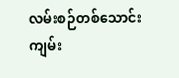လမ်းစဉ်တစ်သောင်း ကျမ်း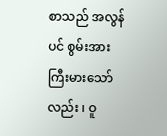စာသည် အလွန်ပင် စွမ်းအားကြီးမားသော်လည်း ၊ ဝူ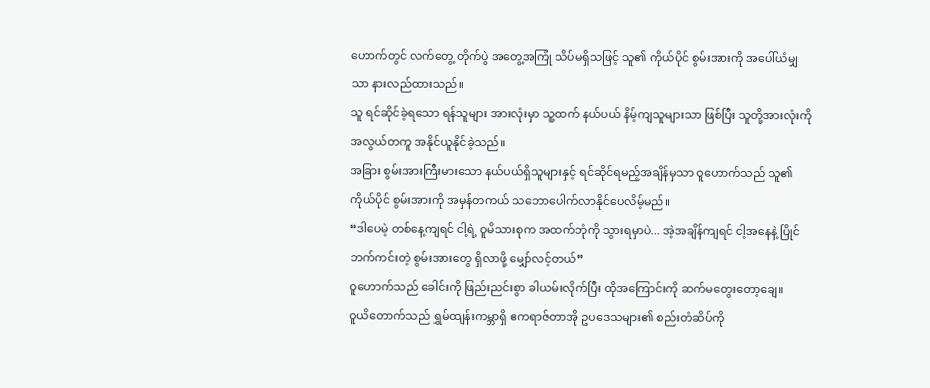ဟောက်တွင် လက်တွေ့ တိုက်ပွဲ အတွေ့အကြုံ သိပ်မရှိသဖြင့် သူ၏ ကိုယ်ပိုင် စွမ်းအားကို အပေါ်ယံမျှသာ နားလည်ထားသည်။
သူ ရင်ဆိုင်ခဲ့ရသော ရန်သူများ အားလုံးမှာ သူ့ထက် နယ်ပယ် နိမ့်ကျသူများသာ ဖြစ်ပြီး သူတို့အားလုံးကို အလွယ်တကူ အနိုင်ယူနိုင်ခဲ့သည်။
အခြား စွမ်းအားကြီးမားသော နယ်ပယ်ရှိသူများနှင့် ရင်ဆိုင်ရမည့်အချိန်မှသာ ဝူဟောက်သည် သူ၏ ကိုယ်ပိုင် စွမ်းအားကို အမှန်တကယ် သဘောပေါက်လာနိုင်ပေလိမ့်မည်။
“ဒါပေမဲ့ တစ်နေ့ကျရင် ငါ့ရဲ့ ဝူမိသားစုက အထက်ဘုံကို သွားရမှာပဲ... အဲ့အချိန်ကျရင် ငါ့အနေနဲ့ ပြိုင်ဘက်ကင်းတဲ့ စွမ်းအားတွေ ရှိလာဖို့ မျှော်လင့်တယ်”
ဝူဟောက်သည် ခေါင်းကို ဖြည်းညင်းစွာ ခါယမ်းလိုက်ပြီး ထိုအကြောင်းကို ဆက်မတွေးတော့ချေ။
ဝူယိတောက်သည် ရွှမ်ထျန်းကမ္ဘာရှိ ဧကရာဇ်တာအို ဥပဒေသများ၏ စည်းတံဆိပ်ကို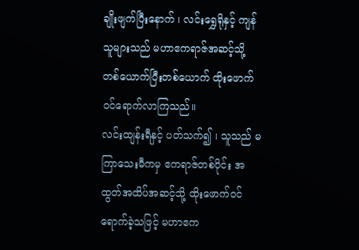ချိုးဖျက်ပြီးနောက် ၊ လင်းရွှေရိုနှင့် ကျန်သူများသည် မဟာဧကရာဇ်အဆင့်သို့ တစ်ယောက်ပြီးတစ်ယောက် ထိုးဖောက်ဝင်ရောက်လာကြသည်။
လင်းထျန်းရီနှင့် ပတ်သက်၍ ၊ သူသည် မကြာသေးမီကမှ ဧကရာဇ်တစ်ပိုင်း အထွတ်အထိပ်အဆင့်သို့ ထိုးဖောက်ဝင်ရောက်ခဲ့သဖြင့် မဟာဧက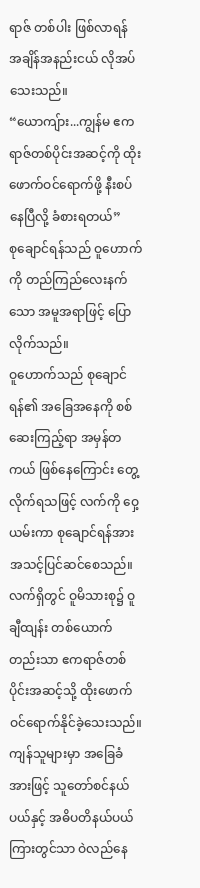ရာဇ် တစ်ပါး ဖြစ်လာရန် အချိန်အနည်းငယ် လိုအပ်သေးသည်။
“ယောကျ်ား...ကျွန်မ ဧကရာဇ်တစ်ပိုင်းအဆင့်ကို ထိုးဖောက်ဝင်ရောက်ဖို့ နီးစပ်နေပြီလို့ ခံစားရတယ်”
စုချောင်ရန်သည် ဝူဟောက်ကို တည်ကြည်လေးနက်သော အမူအရာဖြင့် ပြောလိုက်သည်။
ဝူဟောက်သည် စုချောင်ရန်၏ အခြေအနေကို စစ်ဆေးကြည့်ရာ အမှန်တကယ် ဖြစ်နေကြောင်း တွေ့လိုက်ရသဖြင့် လက်ကို ဝှေ့ယမ်းကာ စုချောင်ရန်အား အသင့်ပြင်ဆင်စေသည်။
လက်ရှိတွင် ဝူမိသားစု၌ ဝူချီထျန်း တစ်ယောက်တည်းသာ ဧကရာဇ်တစ်ပိုင်းအဆင့်သို့ ထိုးဖောက်ဝင်ရောက်နိုင်ခဲ့သေးသည်။ ကျန်သူများမှာ အခြေခံအားဖြင့် သူတော်စင်နယ်ပယ်နှင့် အဓိပတိနယ်ပယ်ကြားတွင်သာ ဝဲလည်နေ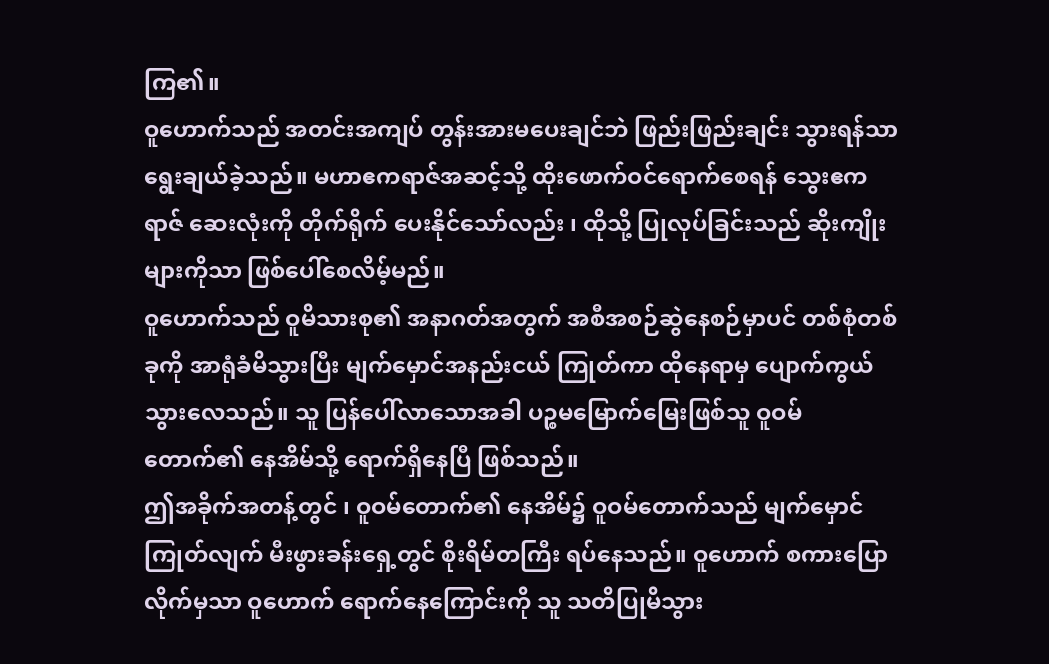ကြ၏။
ဝူဟောက်သည် အတင်းအကျပ် တွန်းအားမပေးချင်ဘဲ ဖြည်းဖြည်းချင်း သွားရန်သာ ရွေးချယ်ခဲ့သည်။ မဟာဧကရာဇ်အဆင့်သို့ ထိုးဖောက်ဝင်ရောက်စေရန် သွေးဧကရာဇ် ဆေးလုံးကို တိုက်ရိုက် ပေးနိုင်သော်လည်း ၊ ထိုသို့ ပြုလုပ်ခြင်းသည် ဆိုးကျိုးများကိုသာ ဖြစ်ပေါ်စေလိမ့်မည်။
ဝူဟောက်သည် ဝူမိသားစု၏ အနာဂတ်အတွက် အစီအစဉ်ဆွဲနေစဉ်မှာပင် တစ်စုံတစ်ခုကို အာရုံခံမိသွားပြီး မျက်မှောင်အနည်းငယ် ကြုတ်ကာ ထိုနေရာမှ ပျောက်ကွယ်သွားလေသည်။ သူ ပြန်ပေါ်လာသောအခါ ပဉ္စမမြောက်မြေးဖြစ်သူ ဝူဝမ်တောက်၏ နေအိမ်သို့ ရောက်ရှိနေပြီ ဖြစ်သည်။
ဤအခိုက်အတန့်တွင် ၊ ဝူဝမ်တောက်၏ နေအိမ်၌ ဝူဝမ်တောက်သည် မျက်မှောင်ကြုတ်လျက် မီးဖွားခန်းရှေ့တွင် စိုးရိမ်တကြီး ရပ်နေသည်။ ဝူဟောက် စကားပြောလိုက်မှသာ ဝူဟောက် ရောက်နေကြောင်းကို သူ သတိပြုမိသွား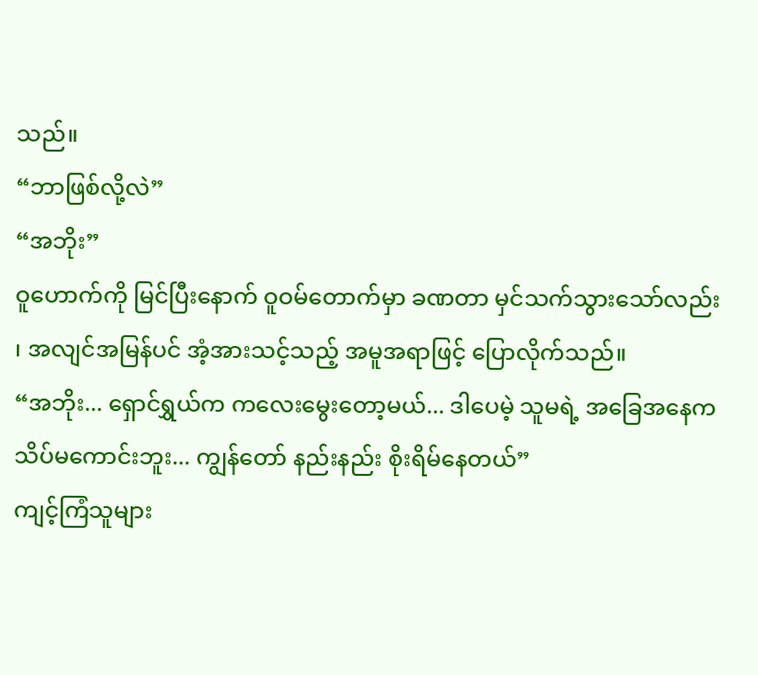သည်။
“ဘာဖြစ်လို့လဲ”
“အဘိုး”
ဝူဟောက်ကို မြင်ပြီးနောက် ဝူဝမ်တောက်မှာ ခဏတာ မှင်သက်သွားသော်လည်း ၊ အလျင်အမြန်ပင် အံ့အားသင့်သည့် အမူအရာဖြင့် ပြောလိုက်သည်။
“အဘိုး... ရှောင်ရွှယ်က ကလေးမွေးတော့မယ်... ဒါပေမဲ့ သူမရဲ့ အခြေအနေက သိပ်မကောင်းဘူး... ကျွန်တော် နည်းနည်း စိုးရိမ်နေတယ်”
ကျင့်ကြံသူများ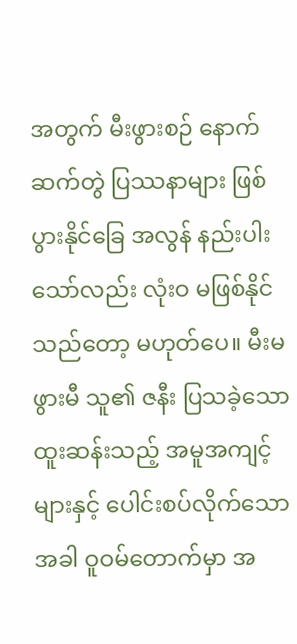အတွက် မီးဖွားစဉ် နောက်ဆက်တွဲ ပြဿနာများ ဖြစ်ပွားနိုင်ခြေ အလွန် နည်းပါးသော်လည်း လုံးဝ မဖြစ်နိုင်သည်တော့ မဟုတ်ပေ။ မီးမဖွားမီ သူ၏ ဇနီး ပြသခဲ့သော ထူးဆန်းသည့် အမူအကျင့်များနှင့် ပေါင်းစပ်လိုက်သောအခါ ဝူဝမ်တောက်မှာ အ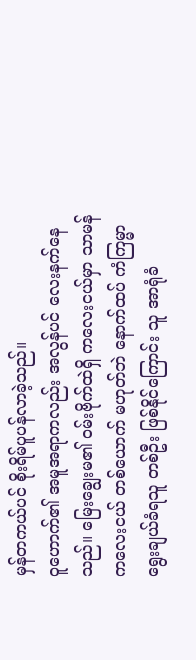မှန်တကယ်ပင် စိုးရိမ်ပူပန်လာခဲ့သည်။
ဝူဟောက်၏ အမူအရာကလည်း အလွန်ပင် လေးနက်နေသည်။ မြေးချွေးမ၏ ဝမ်းဗိုက်ထဲရှိ ကလေးငယ်မှာ သာမန် ကလေးငယ် တစ်ယောက် မဟုတ်ဘဲ နောက်ထပ် ကံကြမ္မာရွေးချယ်ခံရသူ တစ်ဦး ဖြစ်နိုင်ကြောင်း သူ အာရုံခံ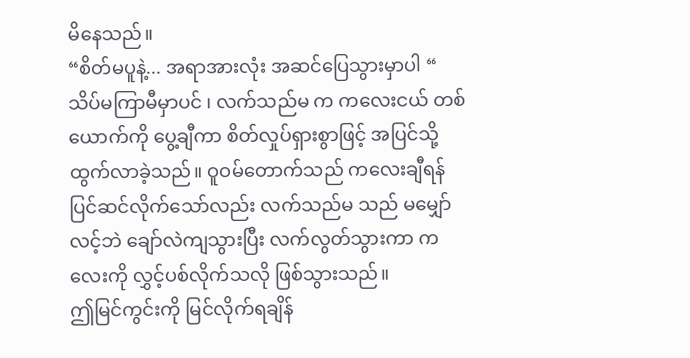မိနေသည်။
“စိတ်မပူနဲ့... အရာအားလုံး အဆင်ပြေသွားမှာပါ “
သိပ်မကြာမီမှာပင် ၊ လက်သည်မ က ကလေးငယ် တစ်ယောက်ကို ပွေ့ချီကာ စိတ်လှုပ်ရှားစွာဖြင့် အပြင်သို့ ထွက်လာခဲ့သည်။ ဝူဝမ်တောက်သည် ကလေးချီရန် ပြင်ဆင်လိုက်သော်လည်း လက်သည်မ သည် မမျှော်လင့်ဘဲ ချော်လဲကျသွားပြီး လက်လွတ်သွားကာ ကလေးကို လွှင့်ပစ်လိုက်သလို ဖြစ်သွားသည်။
ဤမြင်ကွင်းကို မြင်လိုက်ရချိန်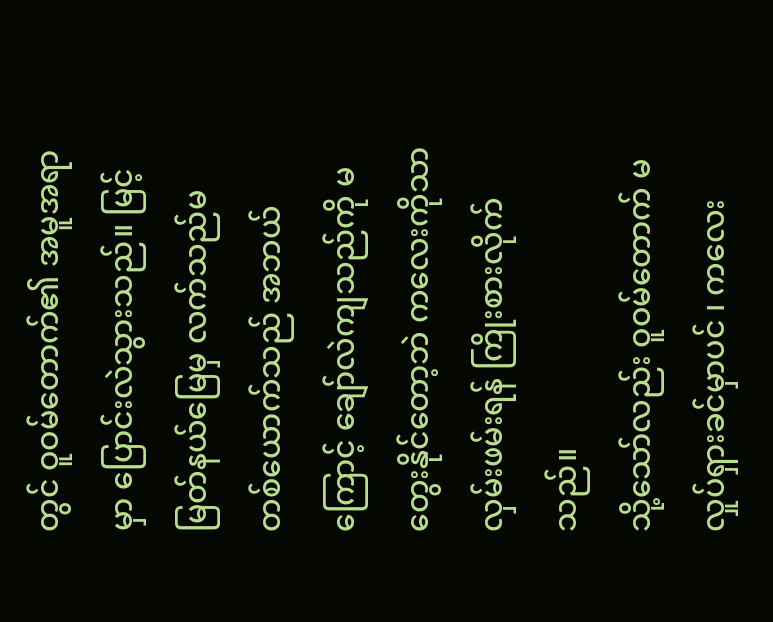တွင် ဝူဝမ်တောက်၏ အမူအရာမှာ ပြောင်းလဲသွားသည်။ မြင့်မြတ်နယ်မြေမှ လက်သည်မ တစ်ယောက်သည် အဘယ်ကြောင့် ချော်လဲကျသည်ကို မတွေးနိုင်တော့ဘဲ ကလေးကိုသာ လှမ်းဖမ်းရန် ကြိုးစားလိုက်သည်။
သို့သော်လည်း ဝူဝမ်တောက် မလှုပ်ရှားခင်မှာပင် ၊ ကလေး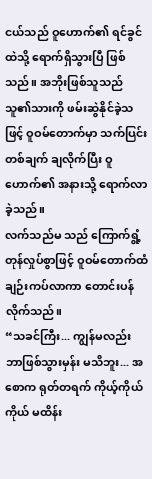ငယ်သည် ဝူဟောက်၏ ရင်ခွင်ထဲသို့ ရောက်ရှိသွားပြီ ဖြစ်သည်။ အဘိုးဖြစ်သူသည် သူ၏သားကို ဖမ်းဆွဲနိုင်ခဲ့သဖြင့် ဝူဝမ်တောက်မှာ သက်ပြင်းတစ်ချက် ချလိုက်ပြီး ဝူဟောက်၏ အနားသို့ ရောက်လာခဲ့သည်။
လက်သည်မ သည် ကြောက်ရွံ့တုန်လှုပ်စွာဖြင့် ဝူဝမ်တောက်ထံ ချဉ်းကပ်လာကာ တောင်းပန်လိုက်သည်။
“သခင်ကြီး... ကျွန်မလည်း ဘာဖြစ်သွားမှန်း မသိဘူး... အစောက ရုတ်တရက် ကိုယ့်ကိုယ်ကိုယ် မထိန်း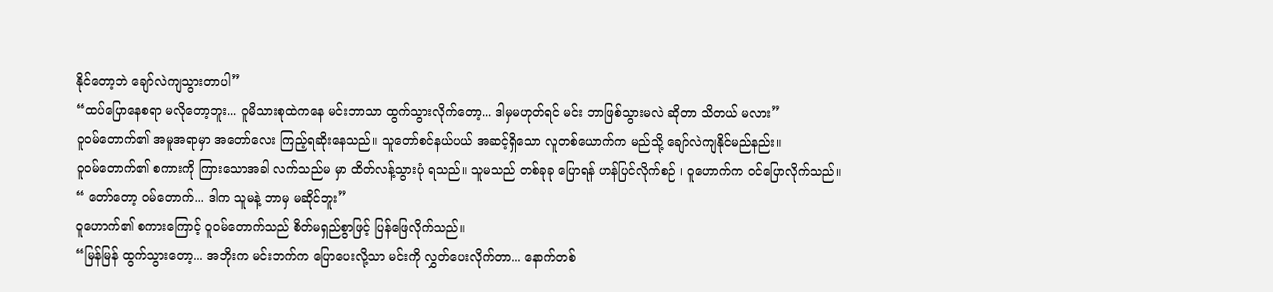နိုင်တော့ဘဲ ချော်လဲကျသွားတာပါ”
“ထပ်ပြောနေစရာ မလိုတော့ဘူး... ဝူမိသားစုထဲကနေ မင်းဘာသာ ထွက်သွားလိုက်တော့... ဒါမှမဟုတ်ရင် မင်း ဘာဖြစ်သွားမလဲ ဆိုတာ သိတယ် မလား”
ဝူဝမ်တောက်၏ အမူအရာမှာ အတော်လေး ကြည့်ရဆိုးနေသည်။ သူတော်စင်နယ်ပယ် အဆင့်ရှိသော လူတစ်ယောက်က မည်သို့ ချော်လဲကျနိုင်မည်နည်း။
ဝူဝမ်တောက်၏ စကားကို ကြားသောအခါ လက်သည်မ မှာ ထိတ်လန့်သွားပုံ ရသည်။ သူမသည် တစ်ခုခု ပြောရန် ဟန်ပြင်လိုက်စဉ် ၊ ဝူဟောက်က ဝင်ပြောလိုက်သည်။
“ တော်တော့ ဝမ်တောက်... ဒါက သူမနဲ့ ဘာမှ မဆိုင်ဘူး”
ဝူဟောက်၏ စကားကြောင့် ဝူဝမ်တောက်သည် စိတ်မရှည်စွာဖြင့် ပြန်ဖြေလိုက်သည်။
“မြန်မြန် ထွက်သွားတော့... အဘိုးက မင်းဘက်က ပြောပေးလို့သာ မင်းကို လွှတ်ပေးလိုက်တာ... နောက်တစ်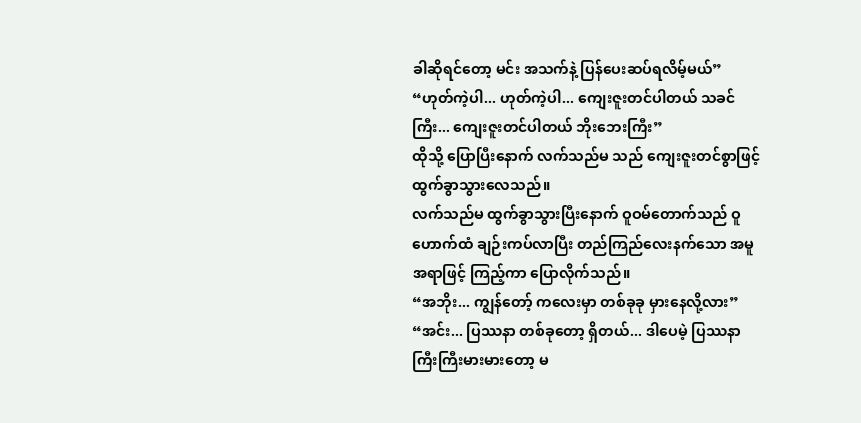ခါဆိုရင်တော့ မင်း အသက်နဲ့ ပြန်ပေးဆပ်ရလိမ့်မယ်”
“ဟုတ်ကဲ့ပါ... ဟုတ်ကဲ့ပါ... ကျေးဇူးတင်ပါတယ် သခင်ကြီး... ကျေးဇူးတင်ပါတယ် ဘိုးဘေးကြီး”
ထိုသို့ ပြောပြီးနောက် လက်သည်မ သည် ကျေးဇူးတင်စွာဖြင့် ထွက်ခွာသွားလေသည်။
လက်သည်မ ထွက်ခွာသွားပြီးနောက် ဝူဝမ်တောက်သည် ဝူဟောက်ထံ ချဉ်းကပ်လာပြီး တည်ကြည်လေးနက်သော အမူအရာဖြင့် ကြည့်ကာ ပြောလိုက်သည်။
“အဘိုး... ကျွန်တော့် ကလေးမှာ တစ်ခုခု မှားနေလို့လား”
“အင်း... ပြဿနာ တစ်ခုတော့ ရှိတယ်... ဒါပေမဲ့ ပြဿနာကြီးကြီးမားမားတော့ မ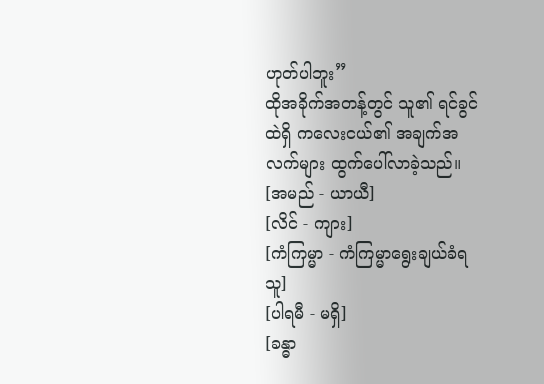ဟုတ်ပါဘူး”
ထိုအခိုက်အတန့်တွင် သူ၏ ရင်ခွင်ထဲရှိ ကလေးငယ်၏ အချက်အလက်များ ထွက်ပေါ်လာခဲ့သည်။
[အမည် - ယာယီ]
[လိင် - ကျား]
[ကံကြမ္မာ - ကံကြမ္မာရွေးချယ်ခံရသူ]
[ပါရမီ - မရှိ]
[ခန္ဓာ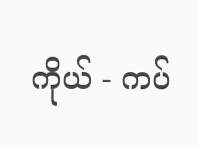ကိုယ် - ကပ်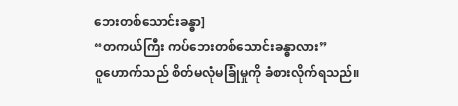ဘေးတစ်သောင်းခန္ဓာ]
“တကယ်ကြီး ကပ်ဘေးတစ်သောင်းခန္ဓာလား”
ဝူဟောက်သည် စိတ်မလုံမခြုံမှုကို ခံစားလိုက်ရသည်။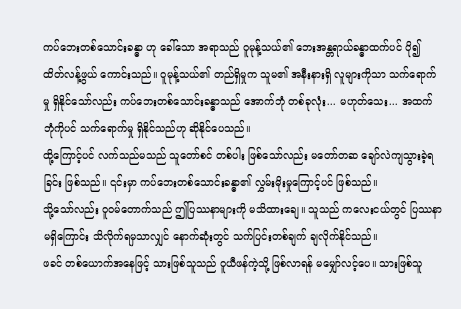ကပ်ဘေးတစ်သောင်းခန္ဓာ ဟု ခေါ်သော အရာသည် ဝူမုန့်သယ်၏ ဘေးအန္တရာယ်ခန္ဓာထက်ပင် ပို၍ ထိတ်လန့်ဖွယ် ကောင်းသည်။ ဝူမုန့်သယ်၏ တည်ရှိမှုက သူမ၏ အနီးနားရှိ လူများကိုသာ သက်ရောက်မှု ရှိနိုင်သော်လည်း ကပ်ဘေးတစ်သောင်းခန္ဓာသည် အောက်ဘုံ တစ်ခုလုံး... မဟုတ်သေး... အထက်ဘုံကိုပင် သက်ရောက်မှု ရှိနိုင်သည်ဟု ဆိုနိုင်ပေသည်။
ထို့ကြောင့်ပင် လက်သည်မသည် သူတော်စင် တစ်ပါး ဖြစ်သော်လည်း မတော်တဆ ချော်လဲကျသွားခဲ့ရခြင်း ဖြစ်သည်။ ၎င်းမှာ ကပ်ဘေးတစ်သောင်းခန္ဓာ၏ လွှမ်းမိုးမှုကြောင့်ပင် ဖြစ်သည်။
သို့သော်လည်း ဝူဝမ်တောက်သည် ဤပြဿနာများကို မသိထားချေ။ သူသည် ကလေးငယ်တွင် ပြဿနာ မရှိကြောင်း သိလိုက်ရမှသာလျှင် နောက်ဆုံးတွင် သက်ပြင်းတစ်ချက် ချလိုက်နိုင်သည်။
ဖခင် တစ်ယောက်အနေဖြင့် သားဖြစ်သူသည် ဝူယီဖန်ကဲ့သို့ ဖြစ်လာရန် မမျှော်လင့်ပေ။ သားဖြစ်သူ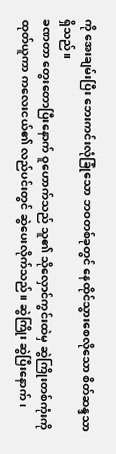ကို အေးချမ်းပြီး ဘေးကင်းလုံခြုံသော ဘဝတစ်ခုတွင် နေထိုင်သွားစေလိုသော စိတ်ဆန္ဒသာ ရှိသည်။
ခဏတာ တွေးတောပြီးနောက် ဝူဟောက်သည် သူ၏ သိုလှောင်ကွင်းထဲမှ ဆွဲကြိုးတစ်ကုံးကို ထုတ်ယူကာ ကလေးငယ်၏ လည်ပင်းတွင် ဆွဲပေးလိုက်သည်။ ဆွဲကြိုး ဆွဲပြီးနောက်၊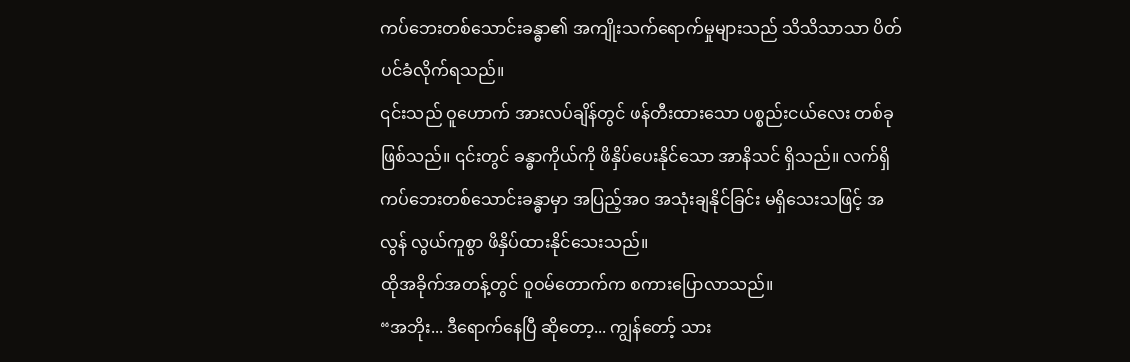ကပ်ဘေးတစ်သောင်းခန္ဓာ၏ အကျိုးသက်ရောက်မှုများသည် သိသိသာသာ ပိတ်ပင်ခံလိုက်ရသည်။
၎င်းသည် ဝူဟောက် အားလပ်ချိန်တွင် ဖန်တီးထားသော ပစ္စည်းငယ်လေး တစ်ခု ဖြစ်သည်။ ၎င်းတွင် ခန္ဓာကိုယ်ကို ဖိနှိပ်ပေးနိုင်သော အာနိသင် ရှိသည်။ လက်ရှိ ကပ်ဘေးတစ်သောင်းခန္ဓာမှာ အပြည့်အဝ အသုံးချနိုင်ခြင်း မရှိသေးသဖြင့် အလွန် လွယ်ကူစွာ ဖိနှိပ်ထားနိုင်သေးသည်။
ထိုအခိုက်အတန့်တွင် ဝူဝမ်တောက်က စကားပြောလာသည်။
“အဘိုး... ဒီရောက်နေပြီ ဆိုတော့... ကျွန်တော့် သား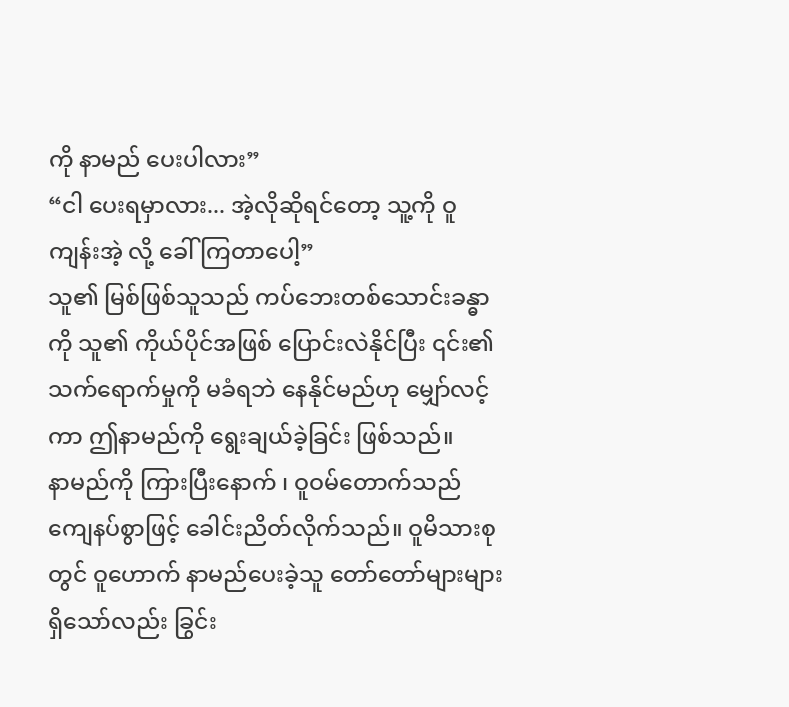ကို နာမည် ပေးပါလား”
“ငါ ပေးရမှာလား... အဲ့လိုဆိုရင်တော့ သူ့ကို ဝူကျန်းအဲ့ လို့ ခေါ်ကြတာပေါ့”
သူ၏ မြစ်ဖြစ်သူသည် ကပ်ဘေးတစ်သောင်းခန္ဓာကို သူ၏ ကိုယ်ပိုင်အဖြစ် ပြောင်းလဲနိုင်ပြီး ၎င်း၏ သက်ရောက်မှုကို မခံရဘဲ နေနိုင်မည်ဟု မျှော်လင့်ကာ ဤနာမည်ကို ရွေးချယ်ခဲ့ခြင်း ဖြစ်သည်။
နာမည်ကို ကြားပြီးနောက် ၊ ဝူဝမ်တောက်သည် ကျေနပ်စွာဖြင့် ခေါင်းညိတ်လိုက်သည်။ ဝူမိသားစုတွင် ဝူဟောက် နာမည်ပေးခဲ့သူ တော်တော်များများ ရှိသော်လည်း ခြွင်း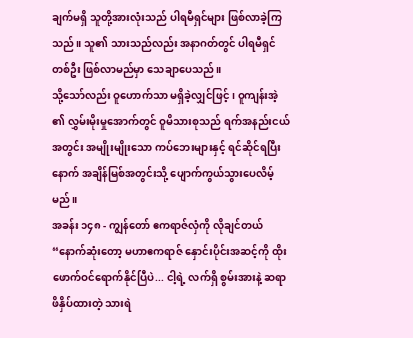ချက်မရှိ သူတို့အားလုံးသည် ပါရမီရှင်များ ဖြစ်လာခဲ့ကြသည်။ သူ၏ သားသည်လည်း အနာဂတ်တွင် ပါရမီရှင် တစ်ဦး ဖြစ်လာမည်မှာ သေချာပေသည်။
သို့သော်လည်း ဝူဟောက်သာ မရှိခဲ့လျှင်ဖြင့် ၊ ဝူကျန်းအဲ့ ၏ လွှမ်းမိုးမှုအောက်တွင် ဝူမိသားစုသည် ရက်အနည်းငယ်အတွင်း အမျိုးမျိုးသော ကပ်ဘေးများနှင့် ရင်ဆိုင်ရပြီးနောက် အချိန်မြစ်အတွင်းသို့ ပျောက်ကွယ်သွားပေလိမ့်မည်။
အခန်း ၁၄၈ - ကျွန်တော် ဧကရာဇ်လှံကို လိုချင်တယ်
“နောက်ဆုံးတော့ မဟာဧကရာဇ် နှောင်းပိုင်းအဆင့်ကို ထိုးဖောက်ဝင်ရောက်နိုင်ပြီပဲ... ငါ့ရဲ့ လက်ရှိ စွမ်းအားနဲ့ ဆရာ ဖိနှိပ်ထားတဲ့ သားရဲ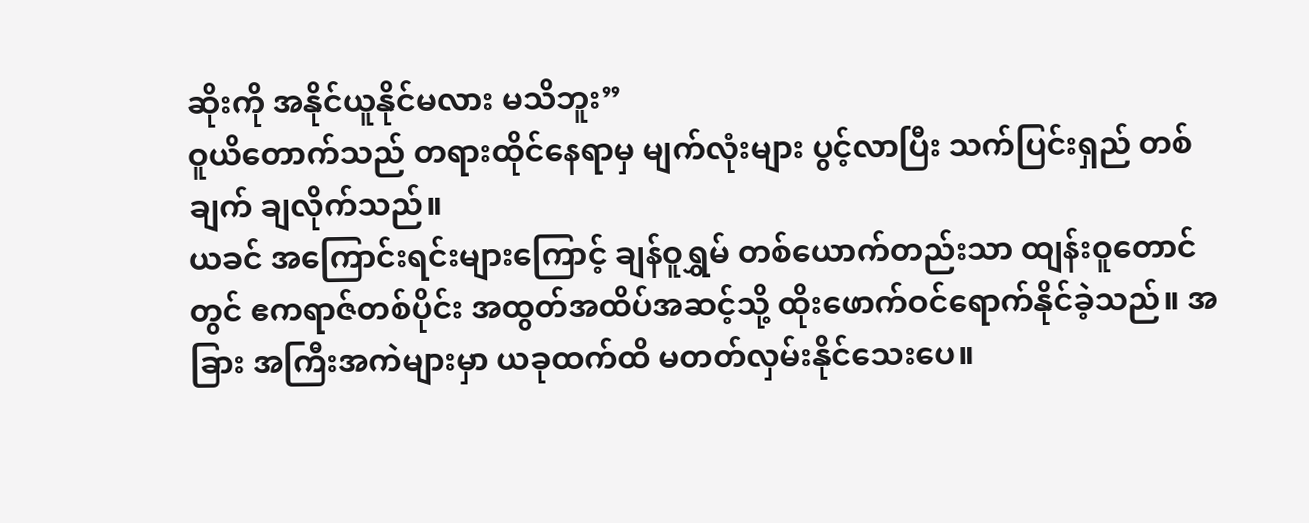ဆိုးကို အနိုင်ယူနိုင်မလား မသိဘူး”
ဝူယိတောက်သည် တရားထိုင်နေရာမှ မျက်လုံးများ ပွင့်လာပြီး သက်ပြင်းရှည် တစ်ချက် ချလိုက်သည်။
ယခင် အကြောင်းရင်းများကြောင့် ချန်ဝူရွှမ် တစ်ယောက်တည်းသာ ထျန်းဝူတောင်တွင် ဧကရာဇ်တစ်ပိုင်း အထွတ်အထိပ်အဆင့်သို့ ထိုးဖောက်ဝင်ရောက်နိုင်ခဲ့သည်။ အခြား အကြီးအကဲများမှာ ယခုထက်ထိ မတတ်လှမ်းနိုင်သေးပေ။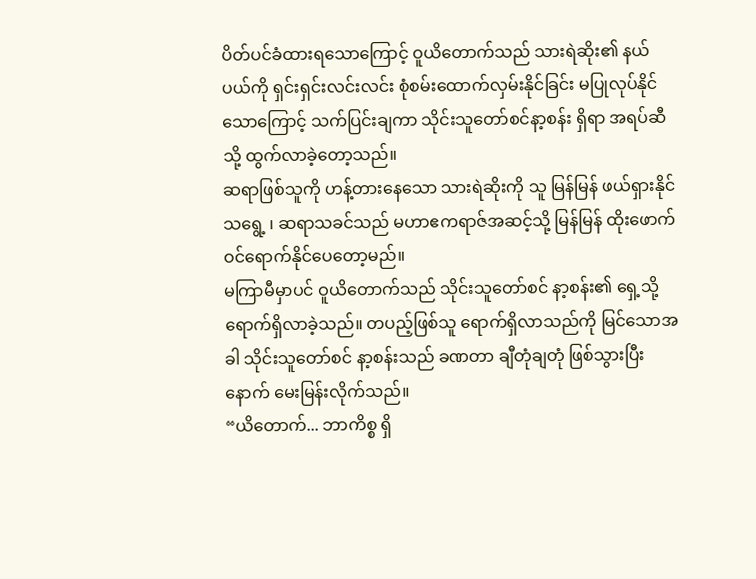ပိတ်ပင်ခံထားရသောကြောင့် ဝူယိတောက်သည် သားရဲဆိုး၏ နယ်ပယ်ကို ရှင်းရှင်းလင်းလင်း စုံစမ်းထောက်လှမ်းနိုင်ခြင်း မပြုလုပ်နိုင်သောကြောင့် သက်ပြင်းချကာ သိုင်းသူတော်စင်နာ့စန်း ရှိရာ အရပ်ဆီသို့ ထွက်လာခဲ့တော့သည်။
ဆရာဖြစ်သူကို ဟန့်တားနေသော သားရဲဆိုးကို သူ မြန်မြန် ဖယ်ရှားနိုင်သရွေ့ ၊ ဆရာသခင်သည် မဟာဧကရာဇ်အဆင့်သို့ မြန်မြန် ထိုးဖောက်ဝင်ရောက်နိုင်ပေတော့မည်။
မကြာမီမှာပင် ဝူယိတောက်သည် သိုင်းသူတော်စင် နာ့စန်း၏ ရှေ့သို့ ရောက်ရှိလာခဲ့သည်။ တပည့်ဖြစ်သူ ရောက်ရှိလာသည်ကို မြင်သောအခါ သိုင်းသူတော်စင် နာ့စန်းသည် ခဏတာ ချီတုံချတုံ ဖြစ်သွားပြီးနောက် မေးမြန်းလိုက်သည်။
“ယိတောက်... ဘာကိစ္စ ရှိ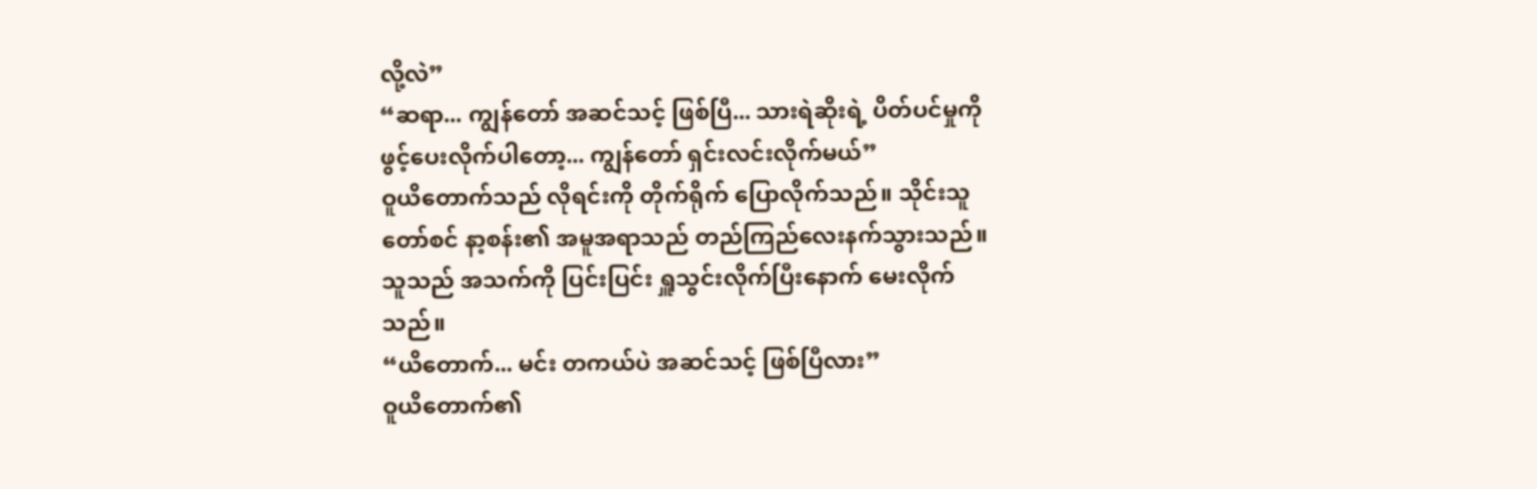လို့လဲ”
“ဆရာ... ကျွန်တော် အဆင်သင့် ဖြစ်ပြီ... သားရဲဆိုးရဲ့ ပိတ်ပင်မှုကို ဖွင့်ပေးလိုက်ပါတော့... ကျွန်တော် ရှင်းလင်းလိုက်မယ်”
ဝူယိတောက်သည် လိုရင်းကို တိုက်ရိုက် ပြောလိုက်သည်။ သိုင်းသူတော်စင် နာ့စန်း၏ အမူအရာသည် တည်ကြည်လေးနက်သွားသည်။ သူသည် အသက်ကို ပြင်းပြင်း ရှူသွင်းလိုက်ပြီးနောက် မေးလိုက်သည်။
“ယိတောက်... မင်း တကယ်ပဲ အဆင်သင့် ဖြစ်ပြီလား”
ဝူယိတောက်၏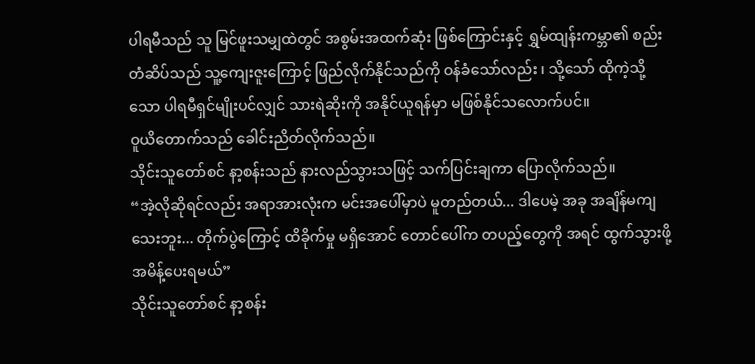ပါရမီသည် သူ မြင်ဖူးသမျှထဲတွင် အစွမ်းအထက်ဆုံး ဖြစ်ကြောင်းနှင့် ရွှမ်ထျန်းကမ္ဘာ၏ စည်းတံဆိပ်သည် သူ့ကျေးဇူးကြောင့် ဖြည်လိုက်နိုင်သည်ကို ဝန်ခံသော်လည်း ၊ သို့သော် ထိုကဲ့သို့သော ပါရမီရှင်မျိုးပင်လျှင် သားရဲဆိုးကို အနိုင်ယူရန်မှာ မဖြစ်နိုင်သလောက်ပင်။
ဝူယိတောက်သည် ခေါင်းညိတ်လိုက်သည်။
သိုင်းသူတော်စင် နာ့စန်းသည် နားလည်သွားသဖြင့် သက်ပြင်းချကာ ပြောလိုက်သည်။
“အဲ့လိုဆိုရင်လည်း အရာအားလုံးက မင်းအပေါ်မှာပဲ မူတည်တယ်... ဒါပေမဲ့ အခု အချိန်မကျသေးဘူး... တိုက်ပွဲကြောင့် ထိခိုက်မှု မရှိအောင် တောင်ပေါ်က တပည့်တွေကို အရင် ထွက်သွားဖို့ အမိန့်ပေးရမယ်”
သိုင်းသူတော်စင် နာ့စန်း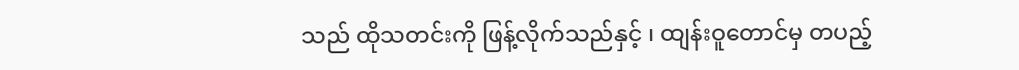သည် ထိုသတင်းကို ဖြန့်လိုက်သည်နှင့် ၊ ထျန်းဝူတောင်မှ တပည့်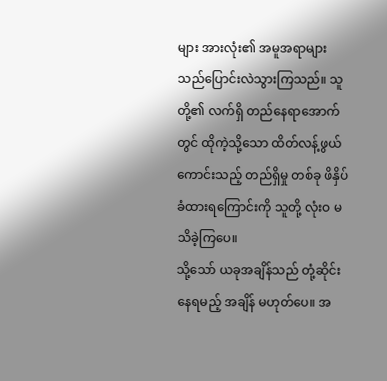များ အားလုံး၏ အမူအရာများသည်ပြောင်းလဲသွားကြသည်။ သူတို့၏ လက်ရှိ တည်နေရာအောက်တွင် ထိုကဲ့သို့သော ထိတ်လန့်ဖွယ်ကောင်းသည့် တည်ရှိမှု တစ်ခု ဖိနှိပ်ခံထားရကြောင်းကို သူတို့ လုံးဝ မသိခဲ့ကြပေ။
သို့သော် ယခုအချိန်သည် တုံ့ဆိုင်းနေရမည့် အချိန် မဟုတ်ပေ။ အ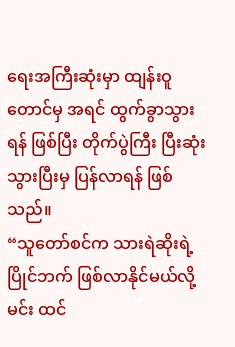ရေးအကြီးဆုံးမှာ ထျန်းဝူတောင်မှ အရင် ထွက်ခွာသွားရန် ဖြစ်ပြီး တိုက်ပွဲကြီး ပြီးဆုံးသွားပြီးမှ ပြန်လာရန် ဖြစ်သည်။
“သူတော်စင်က သားရဲဆိုးရဲ့ ပြိုင်ဘက် ဖြစ်လာနိုင်မယ်လို့ မင်း ထင်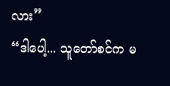လား”
“ဒါပေါ့... သူတော်စင်က မ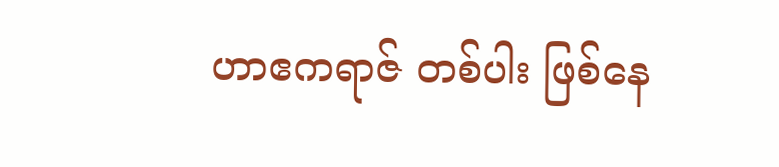ဟာဧကရာဇ် တစ်ပါး ဖြစ်နေ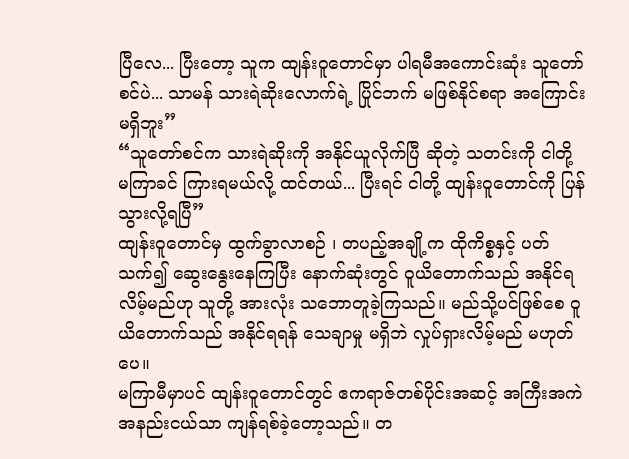ပြီလေ... ပြီးတော့ သူက ထျန်းဝူတောင်မှာ ပါရမီအကောင်းဆုံး သူတော်စင်ပဲ... သာမန် သားရဲဆိုးလောက်ရဲ့ ပြိုင်ဘက် မဖြစ်နိုင်စရာ အကြောင်းမရှိဘူး”
“သူတော်စင်က သားရဲဆိုးကို အနိုင်ယူလိုက်ပြီ ဆိုတဲ့ သတင်းကို ငါတို့ မကြာခင် ကြားရမယ်လို့ ထင်တယ်... ပြီးရင် ငါတို့ ထျန်းဝူတောင်ကို ပြန်သွားလို့ရပြီ”
ထျန်းဝူတောင်မှ ထွက်ခွာလာစဉ် ၊ တပည့်အချို့က ထိုကိစ္စနှင့် ပတ်သက်၍ ဆွေးနွေးနေကြပြီး နောက်ဆုံးတွင် ဝူယိတောက်သည် အနိုင်ရလိမ့်မည်ဟု သူတို့ အားလုံး သဘောတူခဲ့ကြသည်။ မည်သို့ပင်ဖြစ်စေ ဝူယိတောက်သည် အနိုင်ရရန် သေချာမှု မရှိဘဲ လှုပ်ရှားလိမ့်မည် မဟုတ်ပေ။
မကြာမီမှာပင် ထျန်းဝူတောင်တွင် ဧကရာဇ်တစ်ပိုင်းအဆင့် အကြီးအကဲ အနည်းငယ်သာ ကျန်ရစ်ခဲ့တော့သည်။ တ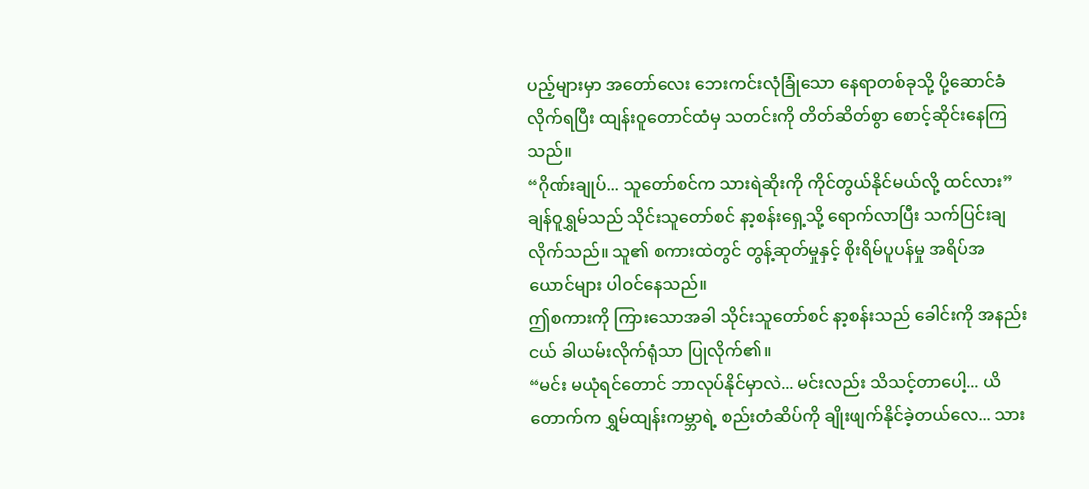ပည့်များမှာ အတော်လေး ဘေးကင်းလုံခြုံသော နေရာတစ်ခုသို့ ပို့ဆောင်ခံလိုက်ရပြီး ထျန်းဝူတောင်ထံမှ သတင်းကို တိတ်ဆိတ်စွာ စောင့်ဆိုင်းနေကြသည်။
“ဂိုဏ်းချုပ်... သူတော်စင်က သားရဲဆိုးကို ကိုင်တွယ်နိုင်မယ်လို့ ထင်လား”
ချန်ဝူရွှမ်သည် သိုင်းသူတော်စင် နာ့စန်းရှေ့သို့ ရောက်လာပြီး သက်ပြင်းချလိုက်သည်။ သူ၏ စကားထဲတွင် တွန့်ဆုတ်မှုနှင့် စိုးရိမ်ပူပန်မှု အရိပ်အယောင်များ ပါဝင်နေသည်။
ဤစကားကို ကြားသောအခါ သိုင်းသူတော်စင် နာ့စန်းသည် ခေါင်းကို အနည်းငယ် ခါယမ်းလိုက်ရုံသာ ပြုလိုက်၏။
“မင်း မယုံရင်တောင် ဘာလုပ်နိုင်မှာလဲ... မင်းလည်း သိသင့်တာပေါ့... ယိတောက်က ရွှမ်ထျန်းကမ္ဘာရဲ့ စည်းတံဆိပ်ကို ချိုးဖျက်နိုင်ခဲ့တယ်လေ... သား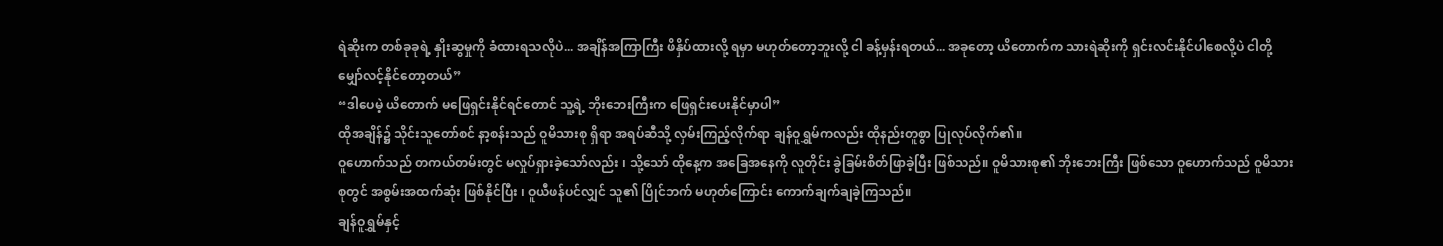ရဲဆိုးက တစ်ခုခုရဲ့ နှိုးဆွမှုကို ခံထားရသလိုပဲ... အချိန်အကြာကြီး ဖိနှိပ်ထားလို့ ရမှာ မဟုတ်တော့ဘူးလို့ ငါ ခန့်မှန်းရတယ်... အခုတော့ ယိတောက်က သားရဲဆိုးကို ရှင်းလင်းနိုင်ပါစေလို့ပဲ ငါတို့ မျှော်လင့်နိုင်တော့တယ်”
“ဒါပေမဲ့ ယိတောက် မဖြေရှင်းနိုင်ရင်တောင် သူ့ရဲ့ ဘိုးဘေးကြီးက ဖြေရှင်းပေးနိုင်မှာပါ”
ထိုအချိန်၌ သိုင်းသူတော်စင် နာ့စန်းသည် ဝူမိသားစု ရှိရာ အရပ်ဆီသို့ လှမ်းကြည့်လိုက်ရာ ချန်ဝူရွှမ်ကလည်း ထိုနည်းတူစွာ ပြုလုပ်လိုက်၏။
ဝူဟောက်သည် တကယ်တမ်းတွင် မလှုပ်ရှားခဲ့သော်လည်း ၊ သို့သော် ထိုနေ့က အခြေအနေကို လူတိုင်း ခွဲခြမ်းစိတ်ဖြာခဲ့ပြီး ဖြစ်သည်။ ဝူမိသားစု၏ ဘိုးဘေးကြီး ဖြစ်သော ဝူဟောက်သည် ဝူမိသားစုတွင် အစွမ်းအထက်ဆုံး ဖြစ်နိုင်ပြီး ၊ ဝူယီဖန်ပင်လျှင် သူ၏ ပြိုင်ဘက် မဟုတ်ကြောင်း ကောက်ချက်ချခဲ့ကြသည်။
ချန်ဝူရွှမ်နှင့်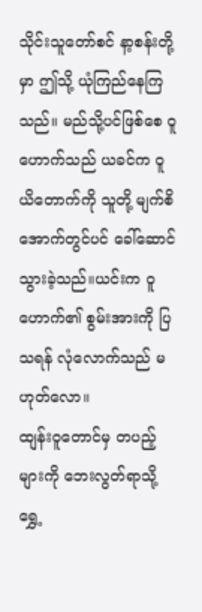သိုင်းသူတော်စင် နာ့စန်းတို့မှာ ဤသို့ ယုံကြည်နေကြသည်။ မည်သို့ပင်ဖြစ်စေ ဝူဟောက်သည် ယခင်က ဝူယိတောက်ကို သူတို့ မျက်စိအောက်တွင်ပင် ခေါ်ဆောင်သွားခဲ့သည်။ယင်းက ဝူဟောက်၏ စွမ်းအားကို ပြသရန် လုံလောက်သည် မဟုတ်လော။
ထျန်းဝူတောင်မှ တပည့်များကို ဘေးလွတ်ရာသို့ ရွှေ့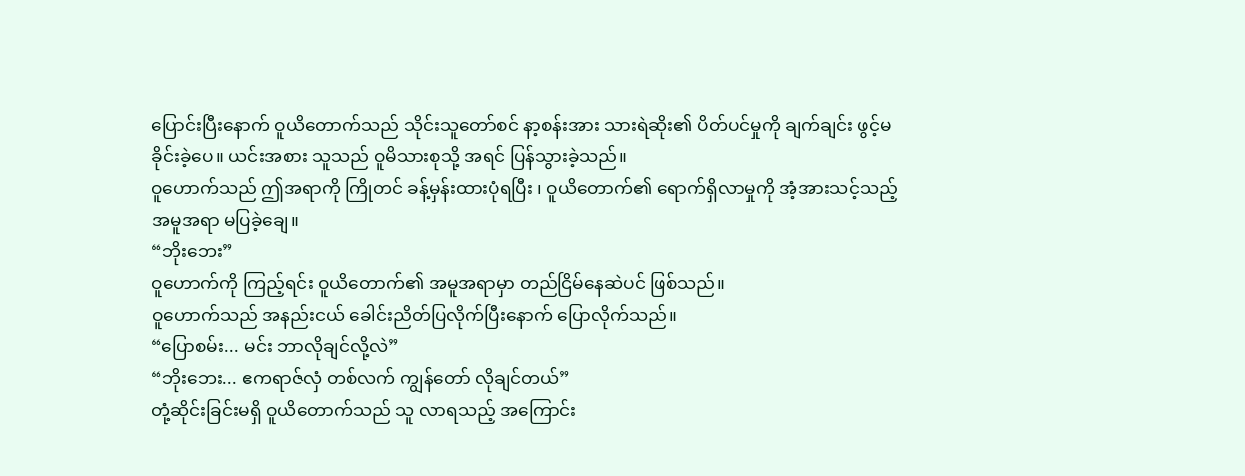ပြောင်းပြီးနောက် ဝူယိတောက်သည် သိုင်းသူတော်စင် နာ့စန်းအား သားရဲဆိုး၏ ပိတ်ပင်မှုကို ချက်ချင်း ဖွင့်မခိုင်းခဲ့ပေ။ ယင်းအစား သူသည် ဝူမိသားစုသို့ အရင် ပြန်သွားခဲ့သည်။
ဝူဟောက်သည် ဤအရာကို ကြိုတင် ခန့်မှန်းထားပုံရပြီး ၊ ဝူယိတောက်၏ ရောက်ရှိလာမှုကို အံ့အားသင့်သည့် အမူအရာ မပြခဲ့ချေ။
“ဘိုးဘေး”
ဝူဟောက်ကို ကြည့်ရင်း ဝူယိတောက်၏ အမူအရာမှာ တည်ငြိမ်နေဆဲပင် ဖြစ်သည်။
ဝူဟောက်သည် အနည်းငယ် ခေါင်းညိတ်ပြလိုက်ပြီးနောက် ပြောလိုက်သည်။
“ပြောစမ်း... မင်း ဘာလိုချင်လို့လဲ”
“ဘိုးဘေး... ဧကရာဇ်လှံ တစ်လက် ကျွန်တော် လိုချင်တယ်”
တုံ့ဆိုင်းခြင်းမရှိ ဝူယိတောက်သည် သူ လာရသည့် အကြောင်း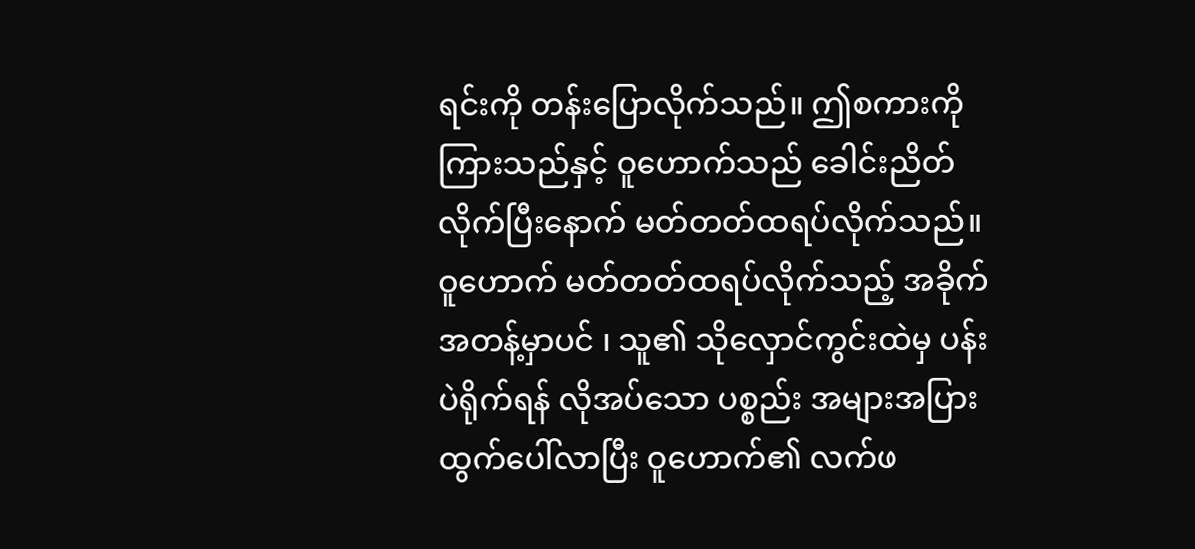ရင်းကို တန်းပြောလိုက်သည်။ ဤစကားကို ကြားသည်နှင့် ဝူဟောက်သည် ခေါင်းညိတ်လိုက်ပြီးနောက် မတ်တတ်ထရပ်လိုက်သည်။
ဝူဟောက် မတ်တတ်ထရပ်လိုက်သည့် အခိုက်အတန့်မှာပင် ၊ သူ၏ သိုလှောင်ကွင်းထဲမှ ပန်းပဲရိုက်ရန် လိုအပ်သော ပစ္စည်း အများအပြား ထွက်ပေါ်လာပြီး ဝူဟောက်၏ လက်ဖ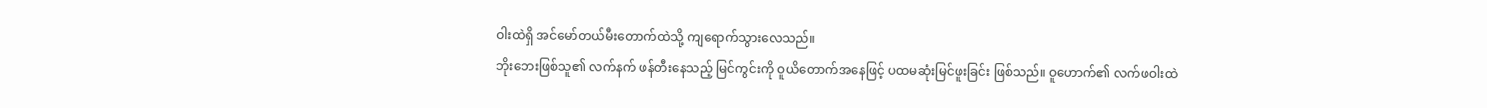ဝါးထဲရှိ အင်မော်တယ်မီးတောက်ထဲသို့ ကျရောက်သွားလေသည်။
ဘိုးဘေးဖြစ်သူ၏ လက်နက် ဖန်တီးနေသည့် မြင်ကွင်းကို ဝူယိတောက်အနေဖြင့် ပထမဆုံးမြင်ဖူးခြင်း ဖြစ်သည်။ ဝူဟောက်၏ လက်ဖဝါးထဲ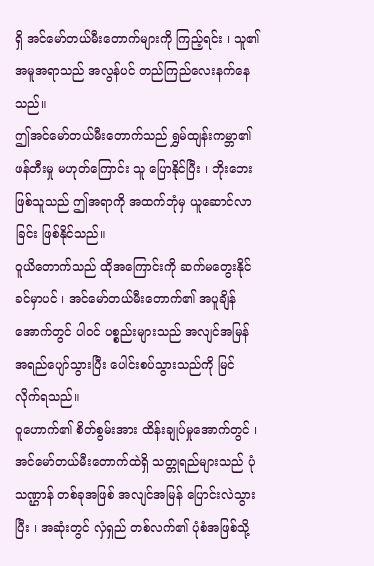ရှိ အင်မော်တယ်မီးတောက်များကို ကြည့်ရင်း ၊ သူ၏ အမူအရာသည် အလွန်ပင် တည်ကြည်လေးနက်နေသည်။
ဤအင်မော်တယ်မီးတောက်သည် ရွှမ်ထျန်းကမ္ဘာ၏ ဖန်တီးမှု မဟုတ်ကြောင်း သူ ပြောနိုင်ပြီး ၊ ဘိုးဘေးဖြစ်သူသည် ဤအရာကို အထက်ဘုံမှ ယူဆောင်လာခြင်း ဖြစ်နိုင်သည်။
ဝူယိတောက်သည် ထိုအကြောင်းကို ဆက်မတွေးနိုင်ခင်မှာပင် ၊ အင်မော်တယ်မီးတောက်၏ အပူချိန်အောက်တွင် ပါဝင် ပစ္စည်းများသည် အလျင်အမြန် အရည်ပျော်သွားပြီး ပေါင်းစပ်သွားသည်ကို မြင်လိုက်ရသည်။
ဝူဟောက်၏ စိတ်စွမ်းအား ထိန်းချုပ်မှုအောက်တွင် ၊ အင်မော်တယ်မီးတောက်ထဲရှိ သတ္တုရည်များသည် ပုံသဏ္ဌာန် တစ်ခုအဖြစ် အလျင်အမြန် ပြောင်းလဲသွားပြီး ၊ အဆုံးတွင် လှံရှည် တစ်လက်၏ ပုံစံအဖြစ်သို့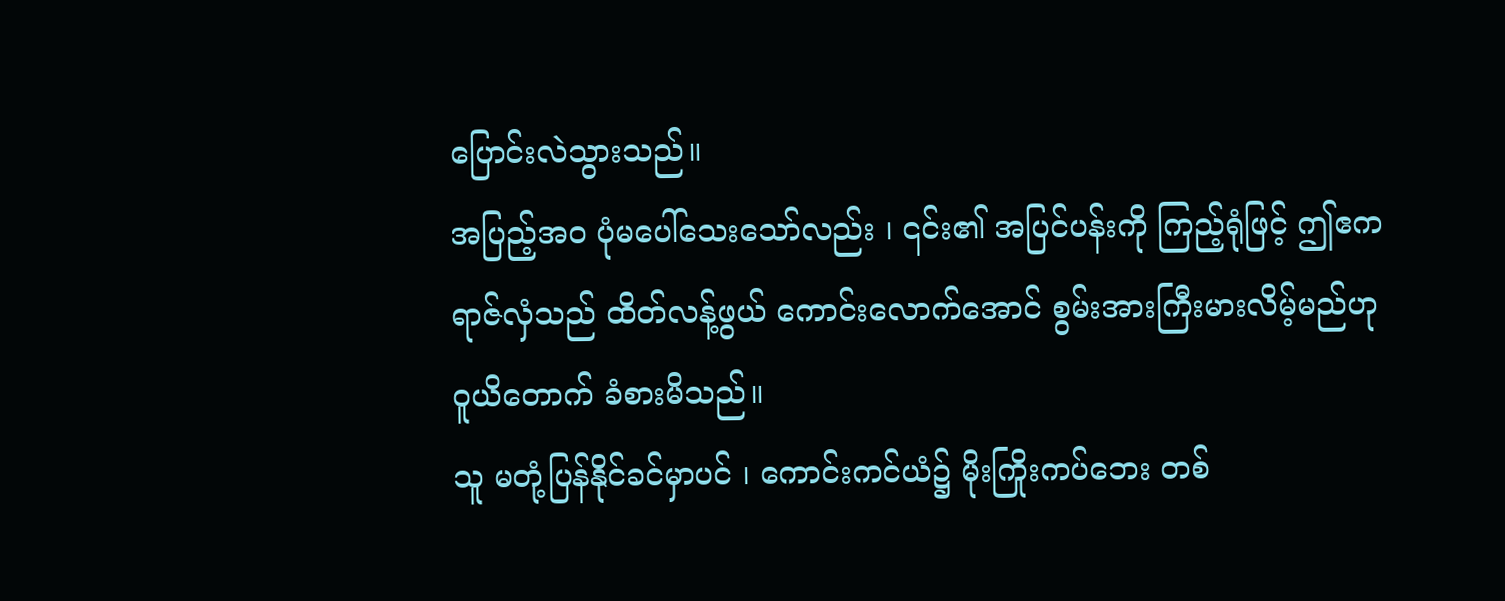ပြောင်းလဲသွားသည်။
အပြည့်အဝ ပုံမပေါ်သေးသော်လည်း ၊ ၎င်း၏ အပြင်ပန်းကို ကြည့်ရုံဖြင့် ဤဧကရာဇ်လှံသည် ထိတ်လန့်ဖွယ် ကောင်းလောက်အောင် စွမ်းအားကြီးမားလိမ့်မည်ဟု ဝူယိတောက် ခံစားမိသည်။
သူ မတုံ့ပြန်နိုင်ခင်မှာပင် ၊ ကောင်းကင်ယံ၌ မိုးကြိုးကပ်ဘေး တစ်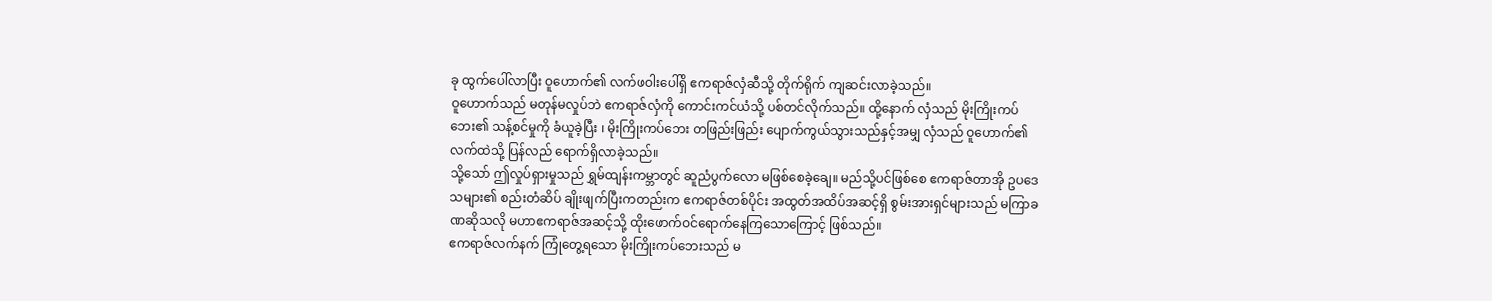ခု ထွက်ပေါ်လာပြီး ဝူဟောက်၏ လက်ဖဝါးပေါ်ရှိ ဧကရာဇ်လှံဆီသို့ တိုက်ရိုက် ကျဆင်းလာခဲ့သည်။
ဝူဟောက်သည် မတုန်မလှုပ်ဘဲ ဧကရာဇ်လှံကို ကောင်းကင်ယံသို့ ပစ်တင်လိုက်သည်။ ထို့နောက် လှံသည် မိုးကြိုးကပ်ဘေး၏ သန့်စင်မှုကို ခံယူခဲ့ပြီး ၊ မိုးကြိုးကပ်ဘေး တဖြည်းဖြည်း ပျောက်ကွယ်သွားသည်နှင့်အမျှ လှံသည် ဝူဟောက်၏ လက်ထဲသို့ ပြန်လည် ရောက်ရှိလာခဲ့သည်။
သို့သော် ဤလှုပ်ရှားမှုသည် ရွှမ်ထျန်းကမ္ဘာတွင် ဆူညံပွက်လော မဖြစ်စေခဲ့ချေ။ မည်သို့ပင်ဖြစ်စေ ဧကရာဇ်တာအို ဥပဒေသများ၏ စည်းတံဆိပ် ချိုးဖျက်ပြီးကတည်းက ဧကရာဇ်တစ်ပိုင်း အထွတ်အထိပ်အဆင့်ရှိ စွမ်းအားရှင်များသည် မကြာခဏဆိုသလို မဟာဧကရာဇ်အဆင့်သို့ ထိုးဖောက်ဝင်ရောက်နေကြသောကြောင့် ဖြစ်သည်။
ဧကရာဇ်လက်နက် ကြုံတွေ့ရသော မိုးကြိုးကပ်ဘေးသည် မ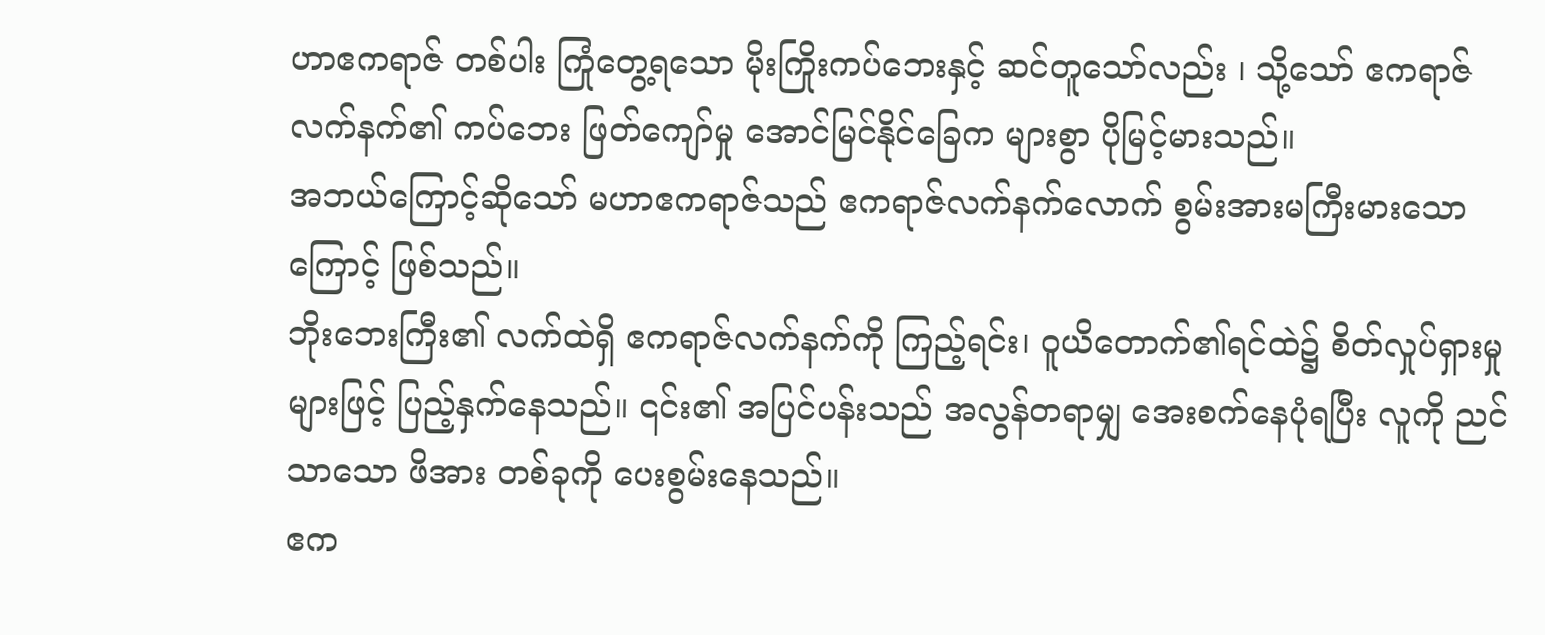ဟာဧကရာဇ် တစ်ပါး ကြုံတွေ့ရသော မိုးကြိုးကပ်ဘေးနှင့် ဆင်တူသော်လည်း ၊ သို့သော် ဧကရာဇ်လက်နက်၏ ကပ်ဘေး ဖြတ်ကျော်မှု အောင်မြင်နိုင်ခြေက များစွာ ပိုမြင့်မားသည်။
အဘယ်ကြောင့်ဆိုသော် မဟာဧကရာဇ်သည် ဧကရာဇ်လက်နက်လောက် စွမ်းအားမကြီးမားသောကြောင့် ဖြစ်သည်။
ဘိုးဘေးကြီး၏ လက်ထဲရှိ ဧကရာဇ်လက်နက်ကို ကြည့်ရင်း၊ ဝူယိတောက်၏ရင်ထဲ၌ စိတ်လှုပ်ရှားမှုများဖြင့် ပြည့်နှက်နေသည်။ ၎င်း၏ အပြင်ပန်းသည် အလွန်တရာမျှ အေးစက်နေပုံရပြီး လူကို ညင်သာသော ဖိအား တစ်ခုကို ပေးစွမ်းနေသည်။
ဧက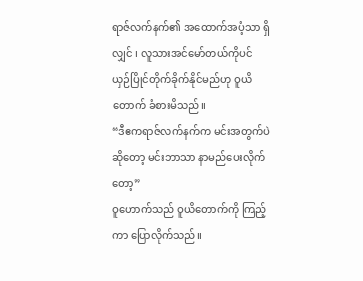ရာဇ်လက်နက်၏ အထောက်အပံ့သာ ရှိလျှင် ၊ လူသားအင်မော်တယ်ကိုပင် ယှဉ်ပြိုင်တိုက်ခိုက်နိုင်မည်ဟု ဝူယိတောက် ခံစားမိသည်။
“ဒီဧကရာဇ်လက်နက်က မင်းအတွက်ပဲ ဆိုတော့ မင်းဘာသာ နာမည်ပေးလိုက်တော့”
ဝူဟောက်သည် ဝူယိတောက်ကို ကြည့်ကာ ပြောလိုက်သည်။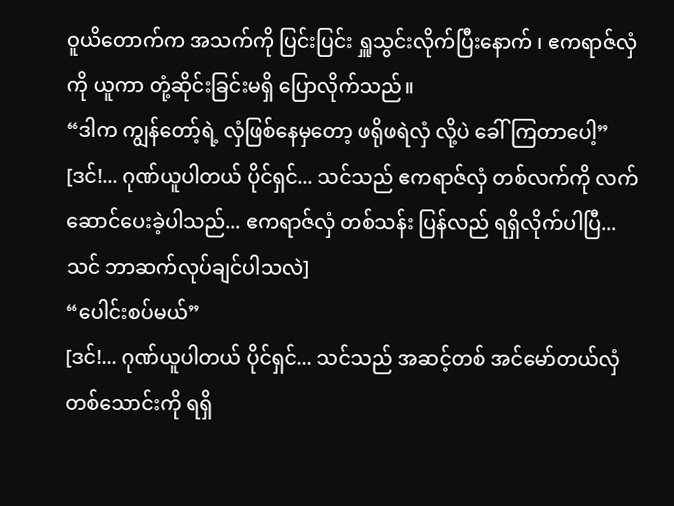ဝူယိတောက်က အသက်ကို ပြင်းပြင်း ရှူသွင်းလိုက်ပြီးနောက် ၊ ဧကရာဇ်လှံကို ယူကာ တုံ့ဆိုင်းခြင်းမရှိ ပြောလိုက်သည်။
“ဒါက ကျွန်တော့်ရဲ့ လှံဖြစ်နေမှတော့ ဖရိုဖရဲလှံ လို့ပဲ ခေါ်ကြတာပေါ့”
[ဒင်!... ဂုဏ်ယူပါတယ် ပိုင်ရှင်... သင်သည် ဧကရာဇ်လှံ တစ်လက်ကို လက်ဆောင်ပေးခဲ့ပါသည်... ဧကရာဇ်လှံ တစ်သန်း ပြန်လည် ရရှိလိုက်ပါပြီ... သင် ဘာဆက်လုပ်ချင်ပါသလဲ]
“ပေါင်းစပ်မယ်”
[ဒင်!... ဂုဏ်ယူပါတယ် ပိုင်ရှင်... သင်သည် အဆင့်တစ် အင်မော်တယ်လှံ တစ်သောင်းကို ရရှိ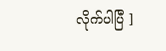လိုက်ပါပြီ ]